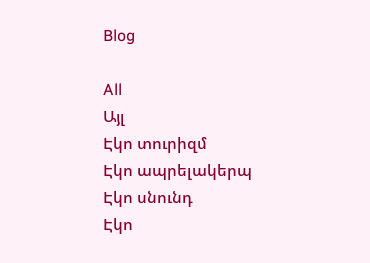Blog

All
Այլ
Էկո տուրիզմ
Էկո ապրելակերպ
Էկո սնունդ
Էկո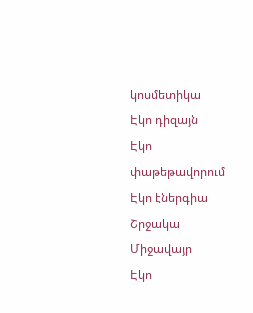կոսմետիկա
Էկո դիզայն
Էկո փաթեթավորում
Էկո էներգիա
Շրջակա Միջավայր
Էկո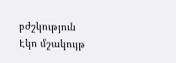բժշկություն
Էկո մշակույթ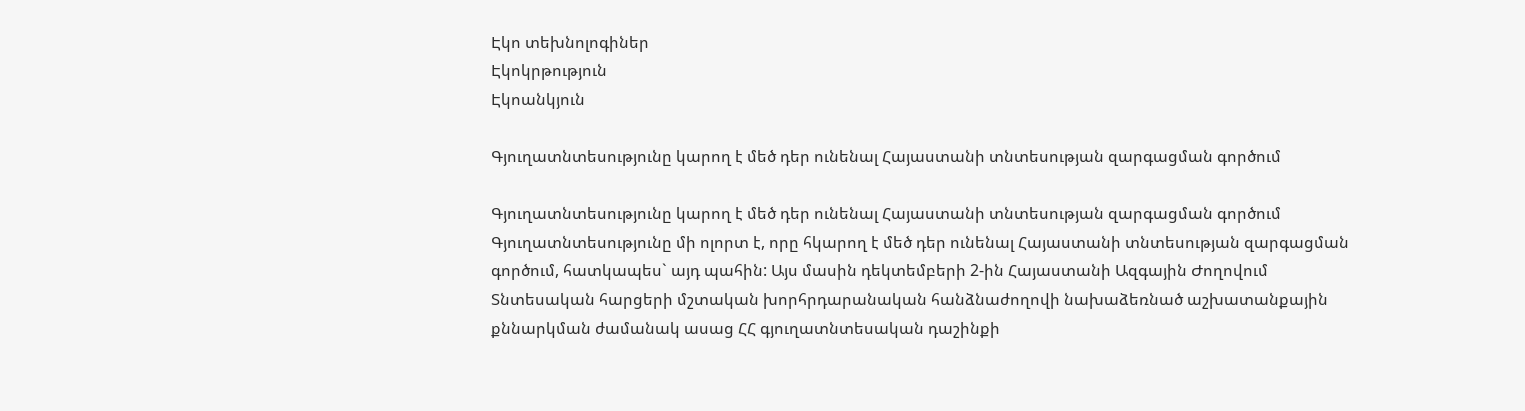Էկո տեխնոլոգիներ
Էկոկրթություն
Էկոանկյուն

Գյուղատնտեսությունը կարող է մեծ դեր ունենալ Հայաստանի տնտեսության զարգացման գործում

Գյուղատնտեսությունը կարող է մեծ դեր ունենալ Հայաստանի տնտեսության զարգացման գործում
Գյուղատնտեսությունը մի ոլորտ է, որը հկարող է մեծ դեր ունենալ Հայաստանի տնտեսության զարգացման գործում, հատկապես` այդ պահին: Այս մասին դեկտեմբերի 2-ին Հայաստանի Ազգային Ժողովում Տնտեսական հարցերի մշտական խորհրդարանական հանձնաժողովի նախաձեռնած աշխատանքային քննարկման ժամանակ ասաց ՀՀ գյուղատնտեսական դաշինքի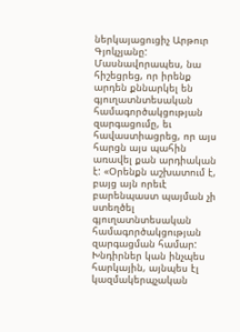ներկայացուցիչ Արթուր Գյոկչյանը: Մասնավորապես, նա հիշեցրեց, որ իրենք արդեն քննարկել են գյուղատնտեսական համագործակցության զարգացումը, եւ հավաստիացրեց, որ այս հարցն այս պահին առավել քան արդիական է: «Օրենքն աշխատում է, բայց այն որեւէ բարենպաստ պայման չի ստեղծել գյուղատնտեսական համագործակցության զարգացման համար: Խնդիրներ կան ինչպես հարկային, այնպես էլ կազմակերպչական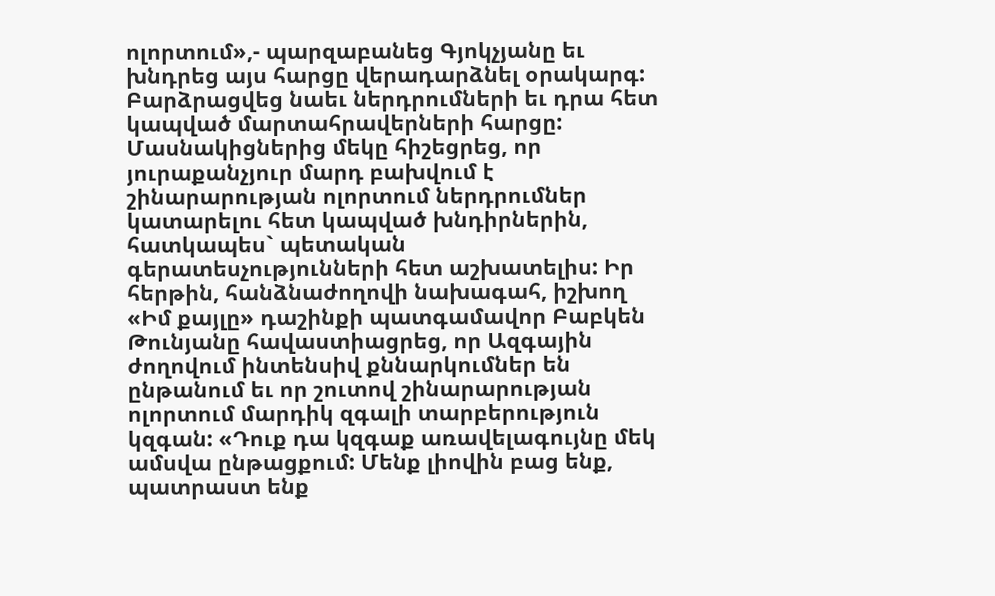ոլորտում»,- պարզաբանեց Գյոկչյանը եւ խնդրեց այս հարցը վերադարձնել օրակարգ: Բարձրացվեց նաեւ ներդրումների եւ դրա հետ կապված մարտահրավերների հարցը: Մասնակիցներից մեկը հիշեցրեց, որ յուրաքանչյուր մարդ բախվում է շինարարության ոլորտում ներդրումներ կատարելու հետ կապված խնդիրներին, հատկապես` պետական գերատեսչությունների հետ աշխատելիս: Իր հերթին, հանձնաժողովի նախագահ, իշխող «Իմ քայլը» դաշինքի պատգամավոր Բաբկեն Թունյանը հավաստիացրեց, որ Ազգային ժողովում ինտենսիվ քննարկումներ են ընթանում եւ որ շուտով շինարարության ոլորտում մարդիկ զգալի տարբերություն կզգան: «Դուք դա կզգաք առավելագույնը մեկ ամսվա ընթացքում: Մենք լիովին բաց ենք, պատրաստ ենք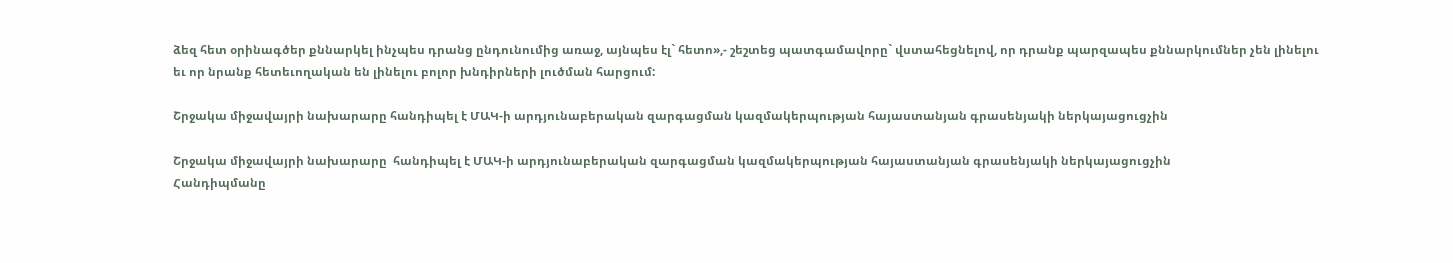ձեզ հետ օրինագծեր քննարկել ինչպես դրանց ընդունումից առաջ, այնպես էլ` հետո»,- շեշտեց պատգամավորը` վստահեցնելով, որ դրանք պարզապես քննարկումներ չեն լինելու եւ որ նրանք հետեւողական են լինելու բոլոր խնդիրների լուծման հարցում:

Շրջակա միջավայրի նախարարը հանդիպել է ՄԱԿ-ի արդյունաբերական զարգացման կազմակերպության հայաստանյան գրասենյակի ներկայացուցչին

Շրջակա միջավայրի նախարարը  հանդիպել է ՄԱԿ-ի արդյունաբերական զարգացման կազմակերպության հայաստանյան գրասենյակի ներկայացուցչին
Հանդիպմանը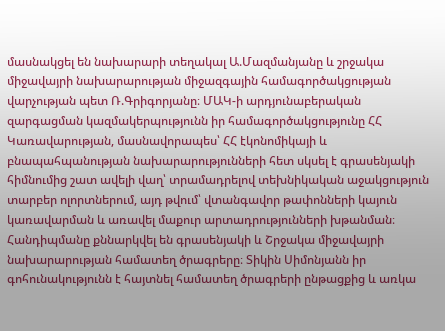մասնակցել են նախարարի տեղակալ Ա.Մազմանյանը և շրջակա միջավայրի նախարարության միջազգային համագործակցության վարչության պետ Ռ.Գրիգորյանը։ ՄԱԿ-ի արդյունաբերական զարգացման կազմակերպությունն իր համագործակցությունը ՀՀ Կառավարության, մասնավորապես՝ ՀՀ էկոնոմիկայի և բնապահպանության նախարարությունների հետ սկսել է գրասենյակի հիմնումից շատ ավելի վաղ՝ տրամադրելով տեխնիկական աջակցություն տարբեր ոլորտներում, այդ թվում՝ վտանգավոր թափոնների կայուն կառավարման և առավել մաքուր արտադրությունների խթանման։ Հանդիպմանը քննարկվել են գրասենյակի և Շրջակա միջավայրի նախարարության համատեղ ծրագրերը։ Տիկին Սիմոնյանն իր գոհունակությունն է հայտնել համատեղ ծրագրերի ընթացքից և առկա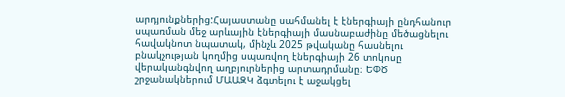արդյունքներից:Հայաստանը սահմանել է էներգիայի ընդհանուր սպառման մեջ արևային էներգիայի մասնաբաժինը մեծացնելու հավակնոտ նպատակ, մինչև 2025 թվականը հասնելու բնակչության կողմից սպառվող էներգիայի 26 տոկոսը վերականգնվող աղբյուրներից արտադրմանը։ ԵՓԾ շրջանակներում ՄԱԱԶԿ ձգտելու է աջակցել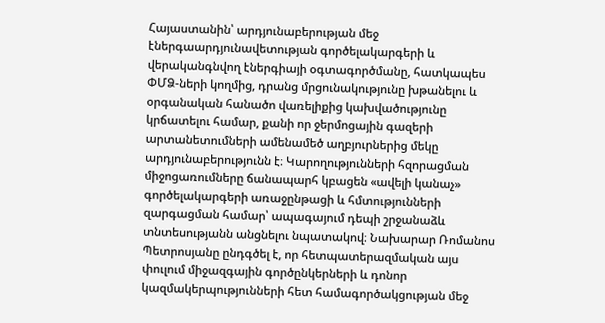Հայաստանին՝ արդյունաբերության մեջ էներգաարդյունավետության գործելակարգերի և վերականգնվող էներգիայի օգտագործմանը, հատկապես ՓՄՁ-ների կողմից, դրանց մրցունակությունը խթանելու և օրգանական հանածո վառելիքից կախվածությունը կրճատելու համար, քանի որ ջերմոցային գազերի արտանետումների ամենամեծ աղբյուրներից մեկը արդյունաբերությունն է։ Կարողությունների հզորացման միջոցառումները ճանապարհ կբացեն «ավելի կանաչ» գործելակարգերի առաջընթացի և հմտությունների զարգացման համար՝ ապագայում դեպի շրջանաձև տնտեսությանն անցնելու նպատակով։ Նախարար Ռոմանոս Պետրոսյանը ընդգծել է, որ հետպատերազմական այս փուլում միջազգային գործընկերների և դոնոր կազմակերպությունների հետ համագործակցության մեջ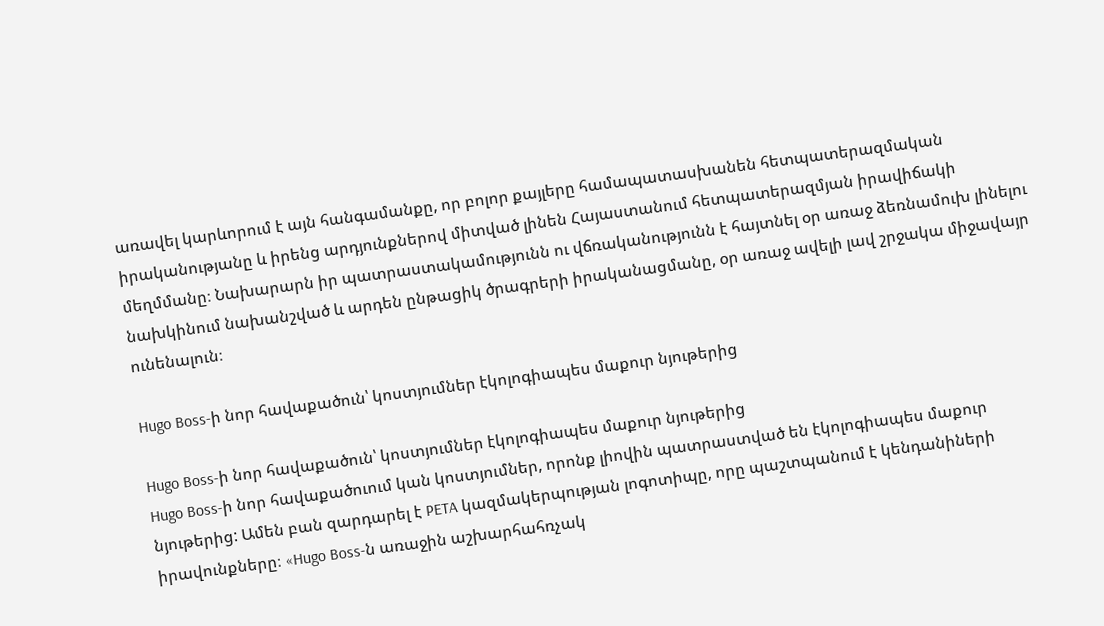առավել կարևորում է այն հանգամանքը, որ բոլոր քայլերը համապատասխանեն հետպատերազմական իրականությանը և իրենց արդյունքներով միտված լինեն Հայաստանում հետպատերազմյան իրավիճակի մեղմմանը։ Նախարարն իր պատրաստակամությունն ու վճռականությունն է հայտնել օր առաջ ձեռնամուխ լինելու նախկինում նախանշված և արդեն ընթացիկ ծրագրերի իրականացմանը, օր առաջ ավելի լավ շրջակա միջավայր ունենալուն։

Hugo Boss-ի նոր հավաքածուն՝ կոստյումներ էկոլոգիապես մաքուր նյութերից

Hugo Boss-ի նոր հավաքածուն՝ կոստյումներ էկոլոգիապես մաքուր նյութերից
Hugo Boss-ի նոր հավաքածուում կան կոստյումներ, որոնք լիովին պատրաստված են էկոլոգիապես մաքուր նյութերից: Ամեն բան զարդարել է PETA կազմակերպության լոգոտիպը, որը պաշտպանում է կենդանիների իրավունքները։ «Hugo Boss-ն առաջին աշխարհահռչակ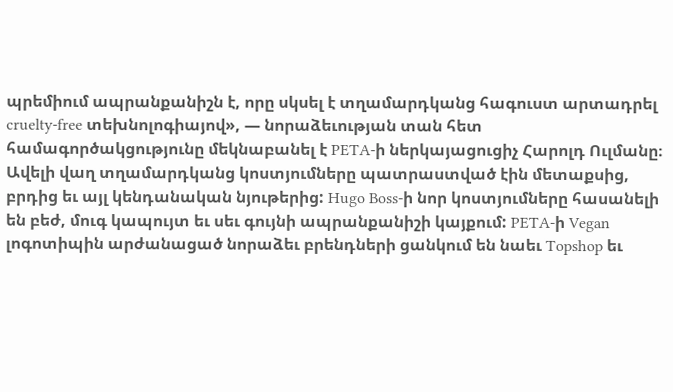պրեմիում ապրանքանիշն է, որը սկսել է տղամարդկանց հագուստ արտադրել cruelty-free տեխնոլոգիայով», — նորաձեւության տան հետ համագործակցությունը մեկնաբանել է PETA-ի ներկայացուցիչ Հարոլդ Ուլմանը։ Ավելի վաղ տղամարդկանց կոստյումները պատրաստված էին մետաքսից, բրդից եւ այլ կենդանական նյութերից: Hugo Boss-ի նոր կոստյումները հասանելի են բեժ, մուգ կապույտ եւ սեւ գույնի ապրանքանիշի կայքում: PETA-ի Vegan լոգոտիպին արժանացած նորաձեւ բրենդների ցանկում են նաեւ Topshop եւ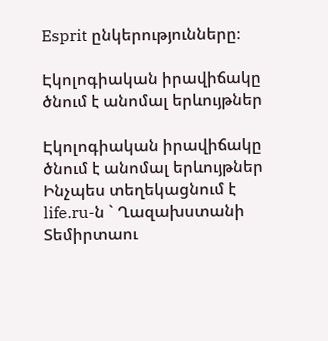Esprit ընկերությունները։

Էկոլոգիական իրավիճակը ծնում է անոմալ երևույթներ

Էկոլոգիական իրավիճակը ծնում է անոմալ երևույթներ
Ինչպես տեղեկացնում է life.ru-ն ` Ղազախստանի Տեմիրտաու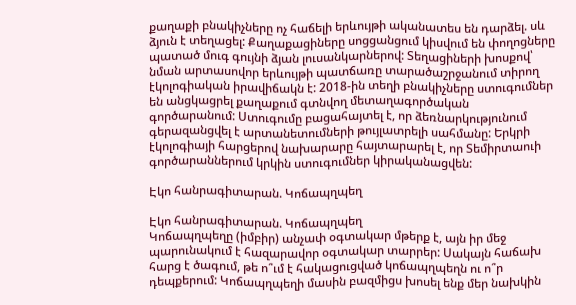քաղաքի բնակիչները ոչ հաճելի երևույթի ականատես են դարձել. սև ձյուն է տեղացել: Քաղաքացիները սոցցանցում կիսվում են փողոցները պատած մուգ գույնի ձյան լուսանկարներով: Տեղացիների խոսքով՝ նման արտասովոր երևույթի պատճառը տարածաշրջանում տիրող էկոլոգիական իրավիճակն է: 2018-ին տեղի բնակիչները ստուգումներ են անցկացրել քաղաքում գտնվող մետաղագործական գործարանում: Ստուգումը բացահայտել է, որ ձեռնարկությունում գերազանցվել է արտանետումների թույլատրելի սահմանը: Երկրի էկոլոգիայի հարցերով նախարարը հայտարարել է, որ Տեմիրտաուի գործարաններում կրկին ստուգումներ կիրականացվեն:

Էկո հանրագիտարան. Կոճապղպեղ

Էկո հանրագիտարան. Կոճապղպեղ
Կոճապղպեղը (իմբիր) անչափ օգտակար մթերք է, այն իր մեջ պարունակում է հազարավոր օգտակար տարրեր: Սակայն հաճախ հարց է ծագում, թե ո՞ւմ է հակացուցված կոճապղպեղն ու ո՞ր դեպքերում: Կոճապղպեղի մասին բազմիցս խոսել ենք մեր նախկին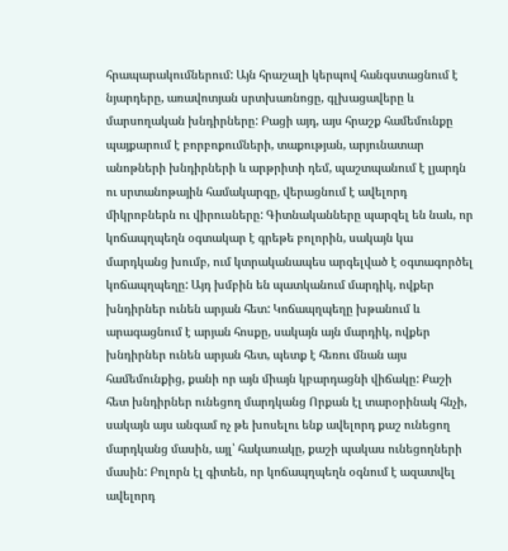հրապարակումներում: Այն հրաշալի կերպով հանգստացնում է նյարդերը, առավոտյան սրտխառնոցը, գլխացավերը և մարսողական խնդիրները: Բացի այդ, այս հրաշք համեմունքը պայքարում է բորբոքումների, տաքության, արյունատար անոթների խնդիրների և արթրիտի դեմ, պաշտպանում է լյարդն ու սրտանոթային համակարգը, վերացնում է ավելորդ միկրոբներն ու վիրուսները: Գիտնականները պարզել են նաև, որ կոճապղպեղն օգտակար է գրեթե բոլորին, սակայն կա մարդկանց խումբ, ում կտրականապես արգելված է օգտագործել կոճապղպեղը: Այդ խմբին են պատկանում մարդիկ, ովքեր խնդիրներ ունեն արյան հետ: Կոճապղպեղը խթանում և արագացնում է արյան հոսքը, սակայն այն մարդիկ, ովքեր խնդիրներ ունեն արյան հետ, պետք է հեռու մնան այս համեմունքից, քանի որ այն միայն կբարդացնի վիճակը: Քաշի հետ խնդիրներ ունեցող մարդկանց Որքան էլ տարօրինակ հնչի, սակայն այս անգամ ոչ թե խոսելու ենք ավելորդ քաշ ունեցող մարդկանց մասին, այլ՝ հակառակը, քաշի պակաս ունեցողների մասին: Բոլորն էլ գիտեն, որ կոճապղպեղն օգնում է ազատվել ավելորդ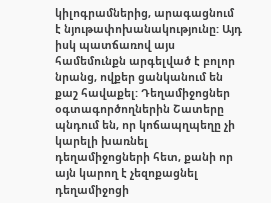կիլոգրամներից, արագացնում է նյութափոխանակությունը: Այդ իսկ պատճառով այս համեմունքն արգելված է բոլոր նրանց, ովքեր ցանկանում են քաշ հավաքել: Դեղամիջոցներ օգտագործողներին Շատերը պնդում են, որ կոճապղպեղը չի կարելի խառնել դեղամիջոցների հետ, քանի որ այն կարող է չեզոքացնել դեղամիջոցի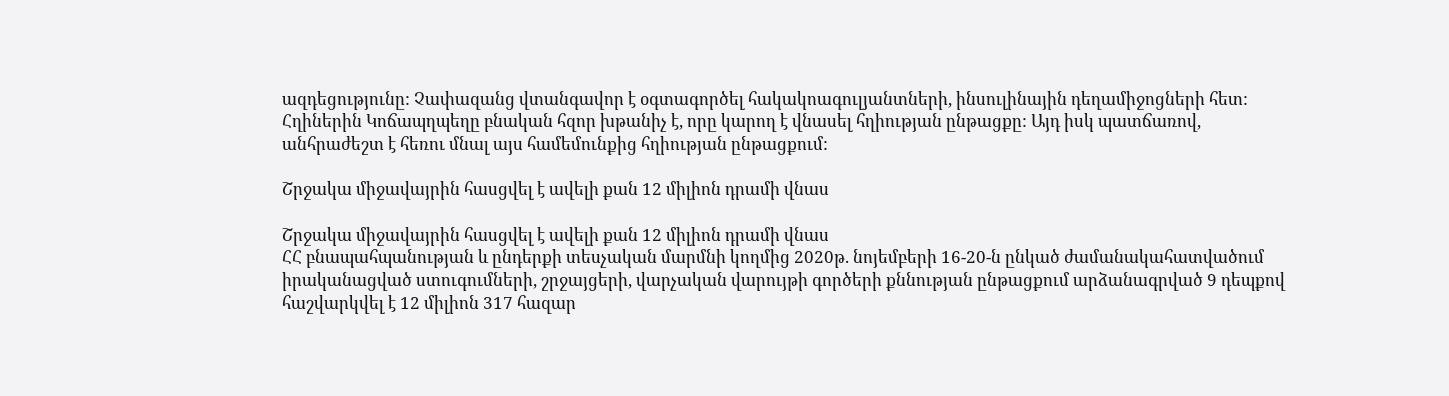ազդեցությունը: Չափազանց վտանգավոր է օգտագործել հակակոագուլյանտների, ինսուլինային դեղամիջոցների հետ: Հղիներին Կոճապղպեղը բնական հզոր խթանիչ է, որը կարող է վնասել հղիության ընթացքը: Այդ իսկ պատճառով, անհրաժեշտ է հեռու մնալ այս համեմունքից հղիության ընթացքում:

Շրջակա միջավայրին հասցվել է ավելի քան 12 միլիոն դրամի վնաս

Շրջակա միջավայրին հասցվել է ավելի քան 12 միլիոն դրամի վնաս
ՀՀ բնապահպանության և ընդերքի տեսչական մարմնի կողմից 2020թ. նոյեմբերի 16-20-ն ընկած ժամանակահատվածում իրականացված ստուգումների, շրջայցերի, վարչական վարույթի գործերի քննության ընթացքում արձանագրված 9 դեպքով հաշվարկվել է 12 միլիոն 317 հազար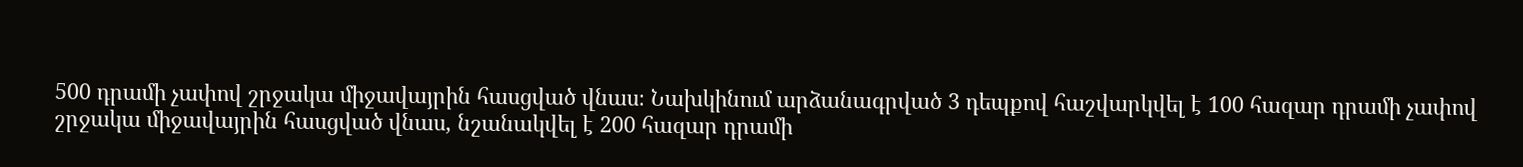500 դրամի չափով շրջակա միջավայրին հասցված վնաս։ Նախկինում արձանագրված 3 դեպքով հաշվարկվել է 100 հազար դրամի չափով շրջակա միջավայրին հասցված վնաս, նշանակվել է 200 հազար դրամի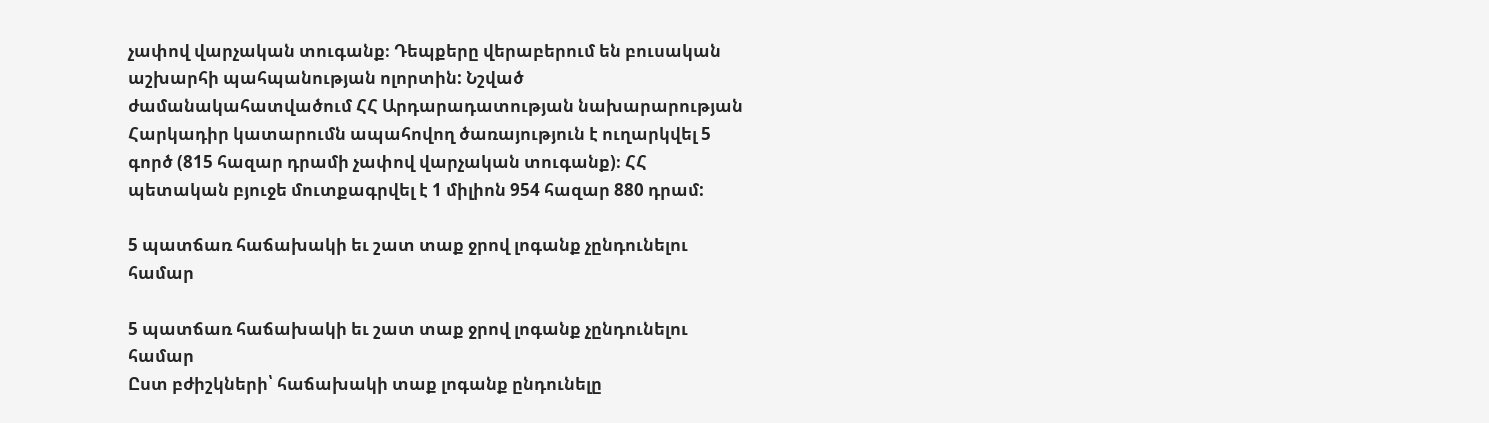չափով վարչական տուգանք։ Դեպքերը վերաբերում են բուսական աշխարհի պահպանության ոլորտին: Նշված ժամանակահատվածում ՀՀ Արդարադատության նախարարության Հարկադիր կատարումն ապահովող ծառայություն է ուղարկվել 5 գործ (815 հազար դրամի չափով վարչական տուգանք)։ ՀՀ պետական բյուջե մուտքագրվել է 1 միլիոն 954 հազար 880 դրամ:

5 պատճառ հաճախակի եւ շատ տաք ջրով լոգանք չընդունելու համար

5 պատճառ հաճախակի եւ շատ տաք ջրով լոգանք չընդունելու համար
Ըստ բժիշկների՝ հաճախակի տաք լոգանք ընդունելը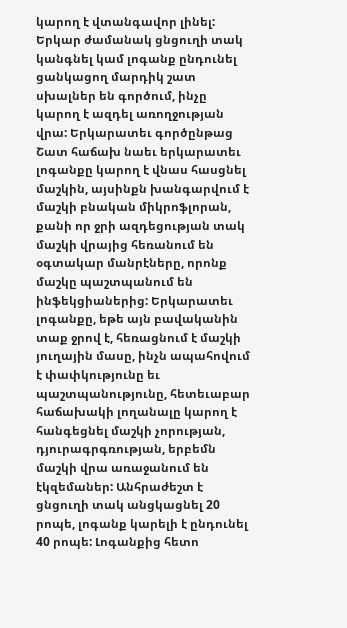կարող է վտանգավոր լինել: Երկար ժամանակ ցնցուղի տակ կանգնել կամ լոգանք ընդունել ցանկացող մարդիկ շատ սխալներ են գործում, ինչը կարող է ազդել առողջության վրա: Երկարատեւ գործընթաց
Շատ հաճախ նաեւ երկարատեւ լոգանքը կարող է վնաս հասցնել մաշկին, այսինքն խանգարվում է մաշկի բնական միկրոֆլորան, քանի որ ջրի ազդեցության տակ մաշկի վրայից հեռանում են օգտակար մանրէները, որոնք մաշկը պաշտպանում են ինֆեկցիաներից: Երկարատեւ լոգանքը, եթե այն բավականին տաք ջրով է, հեռացնում է մաշկի յուղային մասը, ինչն ապահովում է փափկությունը եւ պաշտպանությունը, հետեւաբար հաճախակի լողանալը կարող է հանգեցնել մաշկի չորության, դյուրագրգռության, երբեմն մաշկի վրա առաջանում են էկզեմաներ: Անհրաժեշտ է ցնցուղի տակ անցկացնել 20 րոպե, լոգանք կարելի է ընդունել 40 րոպե: Լոգանքից հետո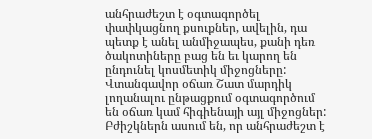անհրաժեշտ է օգտագործել փափկացնող քսուքներ, ավելին, դա պետք է անել անմիջապես, քանի դեռ ծակոտիները բաց են եւ կարող են ընդունել կոսմետիկ միջոցները: Վտանգավոր օճառ Շատ մարդիկ լողանալու ընթացքում օգտագործում են օճառ կամ հիգիենայի այլ միջոցներ: Բժիշկներն ասում են, որ անհրաժեշտ է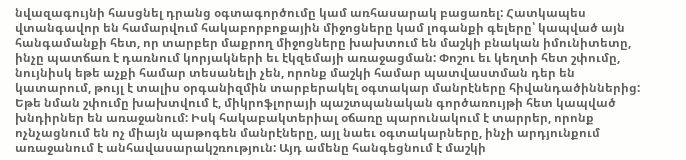նվազագույնի հասցնել դրանց օգտագործումը կամ առհասարակ բացառել: Հատկապես վտանգավոր են համարվում հակաբորբոքային միջոցները կամ լոգանքի գելերը՝ կապված այն հանգամանքի հետ, որ տարբեր մաքրող միջոցները խախտում են մաշկի բնական իմունիտետը, ինչը պատճառ է դառնում կորյակների եւ էկզեմայի առաջացման: Փոշու եւ կեղտի հետ շփումը, նույնիսկ եթե աչքի համար տեսանելի չեն, որոնք մաշկի համար պատվաստման դեր են կատարում, թույլ է տալիս օրգանիզմին տարբերակել օգտակար մանրէները հիվանդածիններից: Եթե նման շփումը խախտվում է, միկրոֆլորայի պաշտպանական գործառույթի հետ կապված խնդիրներ են առաջանում: Իսկ հակաբակտերիալ օճառը պարունակում է տարրեր, որոնք ոչնչացնում են ոչ միայն պաթոգեն մանրէները, այլ նաեւ օգտակարները, ինչի արդյունքում առաջանում է անհավասարակշռություն: Այդ ամենը հանգեցնում է մաշկի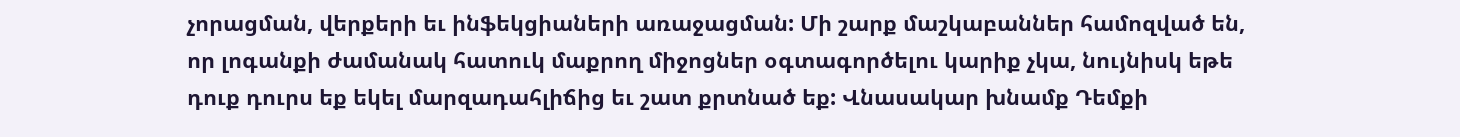չորացման, վերքերի եւ ինֆեկցիաների առաջացման: Մի շարք մաշկաբաններ համոզված են, որ լոգանքի ժամանակ հատուկ մաքրող միջոցներ օգտագործելու կարիք չկա, նույնիսկ եթե դուք դուրս եք եկել մարզադահլիճից եւ շատ քրտնած եք: Վնասակար խնամք Դեմքի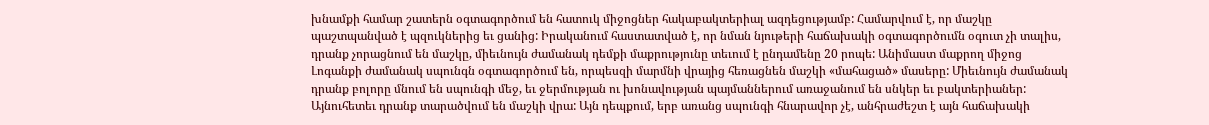խնամքի համար շատերն օգտագործում են հատուկ միջոցներ հակաբակտերիալ ազդեցությամբ: Համարվում է, որ մաշկը պաշտպանված է պզուկներից եւ ցանից: Իրականում հաստատված է, որ նման նյութերի հաճախակի օգտագործումն օգուտ չի տալիս, դրանք չորացնում են մաշկը, միեւնույն ժամանակ դեմքի մաքրությունը տեւում է ընդամենը 20 րոպե: Անիմաստ մաքրող միջոց Լոգանքի ժամանակ սպունգն օգտագործում են, որպեսզի մարմնի վրայից հեռացնեն մաշկի «մահացած» մասերը: Միեւնույն ժամանակ դրանք բոլորը մնում են սպունգի մեջ, եւ ջերմության ու խոնավության պայմաններում առաջանում են սնկեր եւ բակտերիաներ: Այնուհետեւ դրանք տարածվում են մաշկի վրա: Այն դեպքում, երբ առանց սպունգի հնարավոր չէ, անհրաժեշտ է այն հաճախակի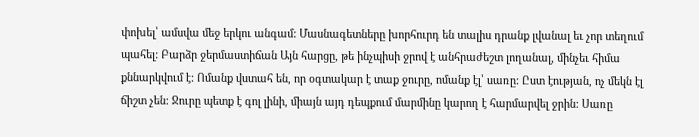փոխել՝ ամսվա մեջ երկու անգամ: Մասնագետները խորհուրդ են տալիս դրանք լվանալ եւ չոր տեղում պահել: Բարձր ջերմաստիճան Այն հարցը, թե ինչպիսի ջրով է անհրաժեշտ լողանալ, մինչեւ հիմա քննարկվում է: Ոմանք վստահ են, որ օգտակար է տաք ջուրը, ոմանք էլ՝ սառը: Ըստ էության, ոչ մեկն էլ ճիշտ չեն: Ջուրը պետք է գոլ լինի, միայն այդ դեպքում մարմինը կարող է հարմարվել ջրին: Սառը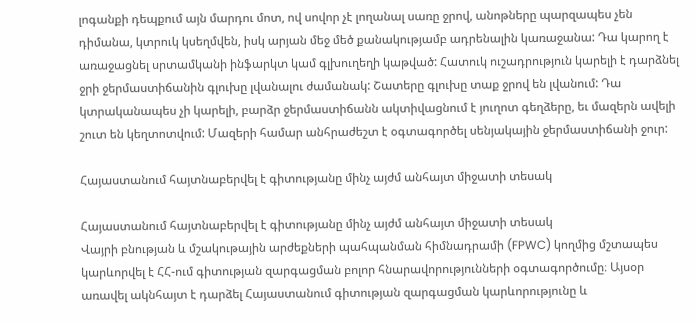լոգանքի դեպքում այն մարդու մոտ, ով սովոր չէ լողանալ սառը ջրով, անոթները պարզապես չեն դիմանա, կտրուկ կսեղմվեն, իսկ արյան մեջ մեծ քանակությամբ ադրենալին կառաջանա: Դա կարող է առաջացնել սրտամկանի ինֆարկտ կամ գլխուղեղի կաթված: Հատուկ ուշադրություն կարելի է դարձնել ջրի ջերմաստիճանին գլուխը լվանալու ժամանակ: Շատերը գլուխը տաք ջրով են լվանում: Դա կտրականապես չի կարելի, բարձր ջերմաստիճանն ակտիվացնում է յուղոտ գեղձերը, եւ մազերն ավելի շուտ են կեղտոտվում: Մազերի համար անհրաժեշտ է օգտագործել սենյակային ջերմաստիճանի ջուր:

Հայաստանում հայտնաբերվել է գիտությանը մինչ այժմ անհայտ միջատի տեսակ

Հայաստանում հայտնաբերվել է գիտությանը մինչ այժմ անհայտ միջատի տեսակ
Վայրի բնության և մշակութային արժեքների պահպանման հիմնադրամի (FPWC) կողմից մշտապես կարևորվել է ՀՀ-ում գիտության զարգացման բոլոր հնարավորությունների օգտագործումը։ Այսօր առավել ակնհայտ է դարձել Հայաստանում գիտության զարգացման կարևորությունը և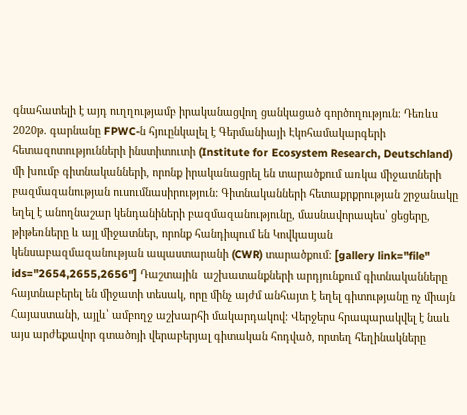գնահատելի է այդ ուղղությամբ իրականացվող ցանկացած գործողություն։ Դեռևս 2020թ. գարնանը FPWC-ն հյուընկալել է Գերմանիայի Էկոհամակարգերի հետազոտությունների ինստիտուտի (Institute for Ecosystem Research, Deutschland) մի խումբ գիտնականների, որոնք իրականացրել են տարածքում առկա միջատների բազմազանության ուսումնասիրություն: Գիտնականների հետաքրքրության շրջանակը եղել է անողնաշար կենդանիների բազմազանությունը, մասնավորապես՝ ցեցերը, թիթեռները և այլ միջատներ, որոնք հանդիպում են Կովկասյան կենսաբազմազանության ապաստարանի (CWR) տարածքում: [gallery link="file" ids="2654,2655,2656"] Դաշտային  աշխատանքների արդյունքում գիտնականները  հայտնաբերել են միջատի տեսակ, որը մինչ այժմ անհայտ է եղել գիտությանը ոչ միայն Հայաստանի, այլև՝ ամբողջ աշխարհի մակարդակով: Վերջերս հրապարակվել է նաև այս արժեքավոր գտածոյի վերաբերյալ գիտական հոդված, որտեղ հեղինակները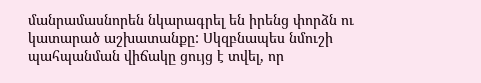մանրամասնորեն նկարագրել են իրենց փորձն ու կատարած աշխատանքը: Սկզբնապես նմուշի պահպանման վիճակը ցույց է տվել, որ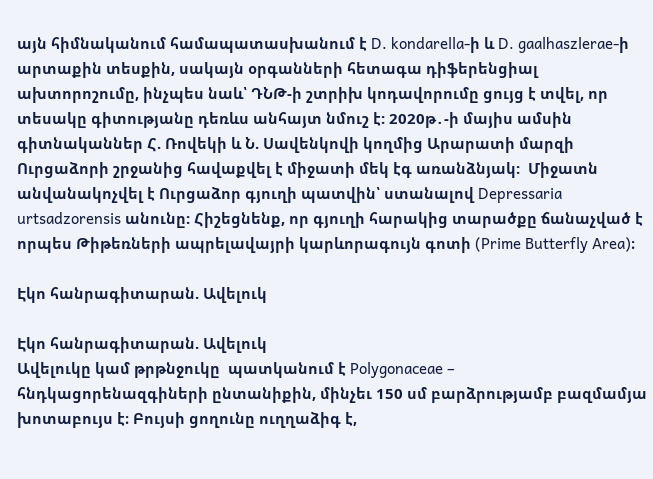այն հիմնականում համապատասխանում է D. kondarella-ի և D. gaalhaszlerae-ի արտաքին տեսքին, սակայն օրգանների հետագա դիֆերենցիալ ախտորոշումը, ինչպես նաև՝ ԴՆԹ-ի շտրիխ կոդավորումը ցույց է տվել, որ  տեսակը գիտությանը դեռևս անհայտ նմուշ է: 2020թ․-ի մայիս ամսին գիտնականներ Հ. Ռովեկի և Ն. Սավենկովի կողմից Արարատի մարզի Ուրցաձորի շրջանից հավաքվել է միջատի մեկ էգ առանձնյակ:  Միջատն անվանակոչվել է Ուրցաձոր գյուղի պատվին՝ ստանալով Depressaria urtsadzorensis անունը: Հիշեցնենք, որ գյուղի հարակից տարածքը ճանաչված է որպես Թիթեռների ապրելավայրի կարևորագույն գոտի (Prime Butterfly Area)։

Էկո հանրագիտարան. Ավելուկ

Էկո հանրագիտարան. Ավելուկ
Ավելուկը կամ թրթնջուկը  պատկանում է Polygonaceae – հնդկացորենազգիների ընտանիքին, մինչեւ 150 սմ բարձրությամբ բազմամյա խոտաբույս է։ Բույսի ցողունը ուղղաձիգ է,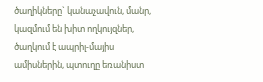ծաղիկները` կանաչավուն, մանր, կազմում են խիտ ողկույզներ, ծաղկում է ապրիլ-մայիս ամիսներին, պտուղը եռանիստ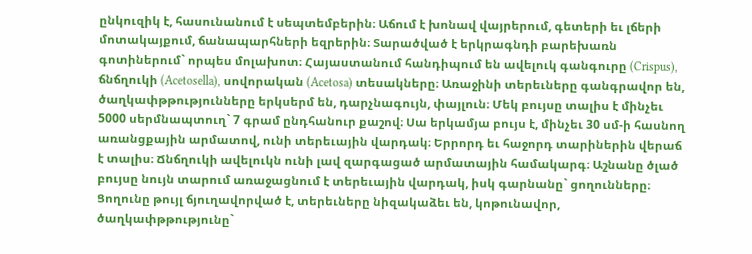ընկուզիկ է, հասունանում է սեպտեմբերին։ Աճում է խոնավ վայրերում, գետերի եւ լճերի մոտակայքում, ճանապարհների եզրերին։ Տարածված է երկրագնդի բարեխառն գոտիներում` որպես մոլախոտ։ Հայաստանում հանդիպում են ավելուկ գանգուրը (Crispus), ճնճղուկի (Acetosella), սովորական (Acetosa) տեսակները։ Առաջինի տերեւները գանգրավոր են, ծաղկափթթությունները երկսերմ են, դարչնագույն, փայլուն։ Մեկ բույսը տալիս է մինչեւ 5000 սերմնապտուղ` 7 գրամ ընդհանուր քաշով։ Սա երկամյա բույս է, մինչեւ 30 սմ-ի հասնող առանցքային արմատով, ունի տերեւային վարդակ։ Երրորդ եւ հաջորդ տարիներին վերաճ է տալիս։ Ճնճղուկի ավելուկն ունի լավ զարգացած արմատային համակարգ։ Աշնանը ծլած բույսը նույն տարում առաջացնում է տերեւային վարդակ, իսկ գարնանը` ցողունները։ Ցողունը թույլ ճյուղավորված է, տերեւները նիզակաձեւ են, կոթունավոր, ծաղկափթթությունը`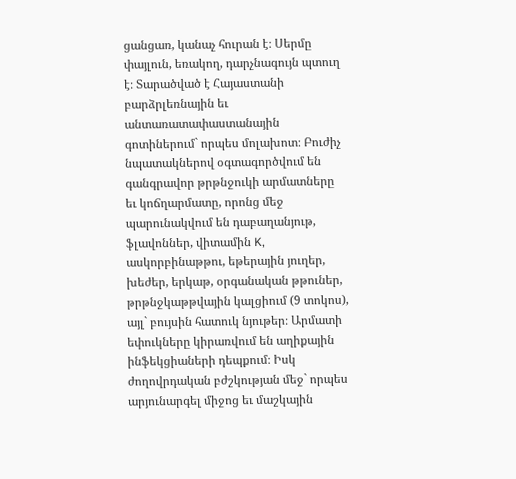ցանցառ, կանաչ հուրան է։ Սերմը փայլուն, եռակող, դարչնագույն պտուղ է։ Տարածված է Հայաստանի բարձրլեռնային եւ անտառատափաստանային գոտիներում` որպես մոլախոտ։ Բուժիչ նպատակներով օգտագործվում են գանգրավոր թրթնջուկի արմատները եւ կոճղարմատը, որոնց մեջ պարունակվում են դաբաղանյութ, ֆլավոններ, վիտամին K, ասկորբինաթթու, եթերային յուղեր, խեժեր, երկաթ, օրգանական թթուներ, թրթնջկաթթվային կալցիում (9 տոկոս), այլ` բույսին հատուկ նյութեր։ Արմատի եփուկները կիրառվում են աղիքային ինֆեկցիաների դեպքում։ Իսկ ժողովրդական բժշկության մեջ` որպես արյունարգել միջոց եւ մաշկային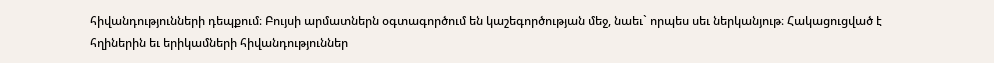հիվանդությունների դեպքում։ Բույսի արմատներն օգտագործում են կաշեգործության մեջ, նաեւ` որպես սեւ ներկանյութ։ Հակացուցված է հղիներին եւ երիկամների հիվանդություններ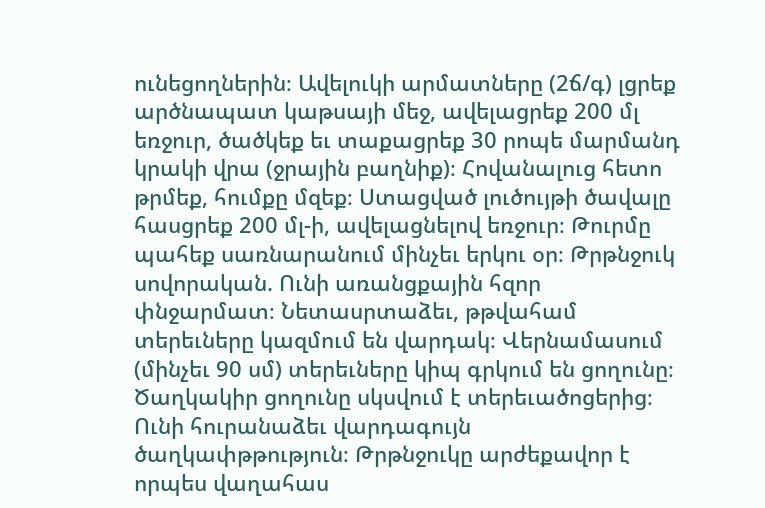ունեցողներին։ Ավելուկի արմատները (2ճ/գ) լցրեք արծնապատ կաթսայի մեջ, ավելացրեք 200 մլ եռջուր, ծածկեք եւ տաքացրեք 30 րոպե մարմանդ կրակի վրա (ջրային բաղնիք)։ Հովանալուց հետո թրմեք, հումքը մզեք։ Ստացված լուծույթի ծավալը հասցրեք 200 մլ-ի, ավելացնելով եռջուր։ Թուրմը պահեք սառնարանում մինչեւ երկու օր։ Թրթնջուկ սովորական. Ունի առանցքային հզոր փնջարմատ։ Նետասրտաձեւ, թթվահամ տերեւները կազմում են վարդակ։ Վերնամասում (մինչեւ 90 սմ) տերեւները կիպ գրկում են ցողունը։ Ծաղկակիր ցողունը սկսվում է տերեւածոցերից։ Ունի հուրանաձեւ վարդագույն ծաղկափթթություն։ Թրթնջուկը արժեքավոր է որպես վաղահաս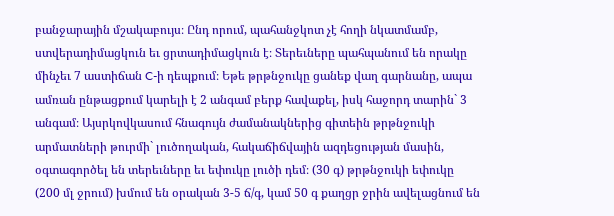բանջարային մշակաբույս։ Ընդ որում, պահանջկոտ չէ հողի նկատմամբ, ստվերադիմացկուն եւ ցրտադիմացկուն է։ Տերեւները պահպանում են որակը մինչեւ 7 աստիճան C-ի դեպքում։ Եթե թրթնջուկը ցանեք վաղ գարնանը, ապա ամռան ընթացքում կարելի է 2 անգամ բերք հավաքել, իսկ հաջորդ տարին` 3 անգամ։ Այսրկովկասում հնագույն ժամանակներից գիտեին թրթնջուկի արմատների թուրմի` լուծողական, հակաճիճվային ազդեցության մասին, օգտագործել են տերեւները եւ եփուկը լուծի դեմ։ (30 գ) թրթնջուկի եփուկը (200 մլ ջրում) խմում են օրական 3-5 ճ/գ, կամ 50 գ քաղցր ջրին ավելացնում են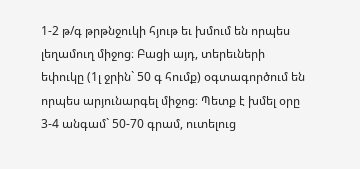1-2 թ/գ թրթնջուկի հյութ եւ խմում են որպես լեղամուղ միջոց։ Բացի այդ, տերեւների եփուկը (1լ ջրին` 50 գ հումք) օգտագործում են որպես արյունարգել միջոց։ Պետք է խմել օրը 3-4 անգամ` 50-70 գրամ, ուտելուց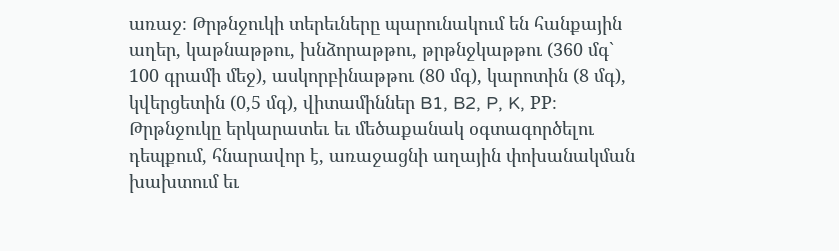առաջ։ Թրթնջուկի տերեւները պարունակում են հանքային աղեր, կաթնաթթու, խնձորաթթու, թրթնջկաթթու (360 մգ` 100 գրամի մեջ), ասկորբինաթթու (80 մգ), կարոտին (8 մգ), կվերցետին (0,5 մգ), վիտամիններ B1, B2, P, K, PP։ Թրթնջուկը երկարատեւ եւ մեծաքանակ օգտագործելու դեպքում, հնարավոր է, առաջացնի աղային փոխանակման խախտում եւ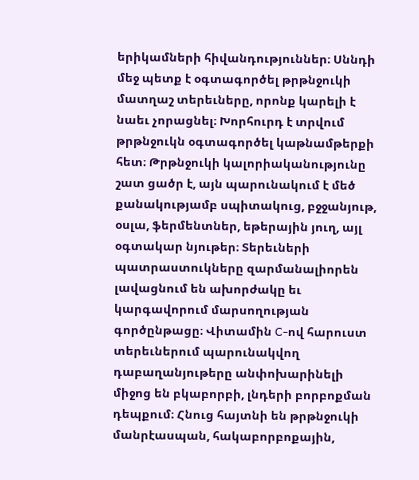երիկամների հիվանդություններ։ Սննդի մեջ պետք է օգտագործել թրթնջուկի մատղաշ տերեւները, որոնք կարելի է նաեւ չորացնել։ Խորհուրդ է տրվում թրթնջուկն օգտագործել կաթնամթերքի հետ։ Թրթնջուկի կալորիականությունը շատ ցածր է, այն պարունակում է մեծ քանակությամբ սպիտակուց, բջջանյութ, օսլա, ֆերմենտներ, եթերային յուղ, այլ օգտակար նյութեր։ Տերեւների պատրաստուկները զարմանալիորեն լավացնում են ախորժակը եւ կարգավորում մարսողության գործընթացը։ Վիտամին C-ով հարուստ տերեւներում պարունակվող դաբաղանյութերը անփոխարինելի միջոց են բկաբորբի, լնդերի բորբոքման դեպքում։ Հնուց հայտնի են թրթնջուկի մանրէասպան, հակաբորբոքային,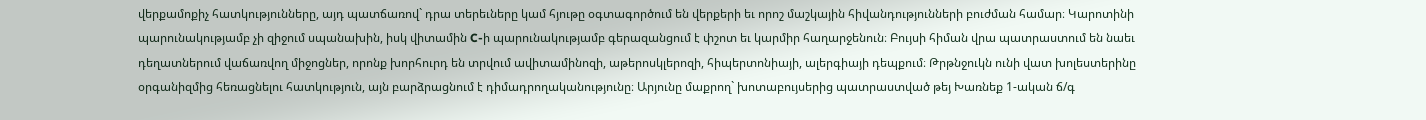վերքամոքիչ հատկությունները, այդ պատճառով` դրա տերեւները կամ հյութը օգտագործում են վերքերի եւ որոշ մաշկային հիվանդությունների բուժման համար։ Կարոտինի պարունակությամբ չի զիջում սպանախին, իսկ վիտամին C-ի պարունակությամբ գերազանցում է փշոտ եւ կարմիր հաղարջենուն։ Բույսի հիման վրա պատրաստում են նաեւ դեղատներում վաճառվող միջոցներ, որոնք խորհուրդ են տրվում ավիտամինոզի, աթերոսկլերոզի, հիպերտոնիայի, ալերգիայի դեպքում։ Թրթնջուկն ունի վատ խոլեստերինը օրգանիզմից հեռացնելու հատկություն, այն բարձրացնում է դիմադրողականությունը։ Արյունը մաքրող` խոտաբույսերից պատրաստված թեյ Խառնեք 1-ական ճ/գ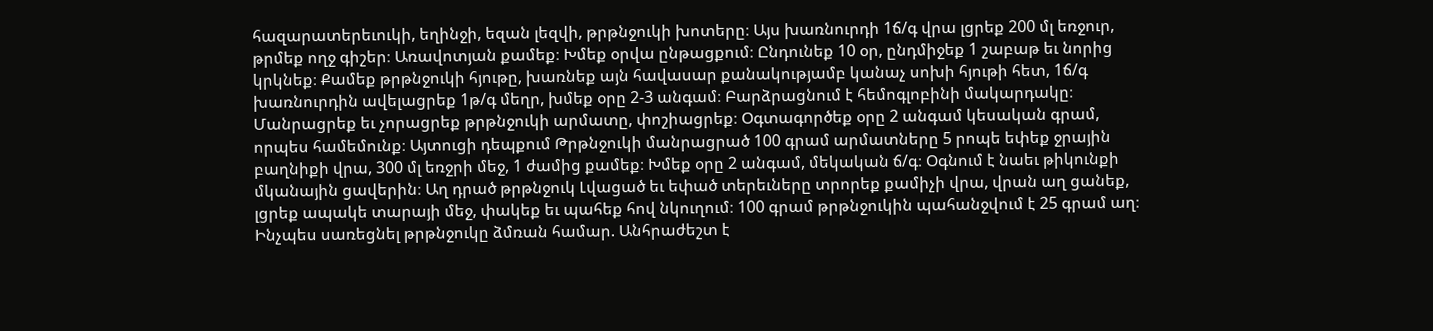հազարատերեւուկի, եղինջի, եզան լեզվի, թրթնջուկի խոտերը։ Այս խառնուրդի 1ճ/գ վրա լցրեք 200 մլ եռջուր, թրմեք ողջ գիշեր։ Առավոտյան քամեք։ Խմեք օրվա ընթացքում։ Ընդունեք 10 օր, ընդմիջեք 1 շաբաթ եւ նորից կրկնեք։ Քամեք թրթնջուկի հյութը, խառնեք այն հավասար քանակությամբ կանաչ սոխի հյութի հետ, 1ճ/գ խառնուրդին ավելացրեք 1թ/գ մեղր, խմեք օրը 2-3 անգամ։ Բարձրացնում է հեմոգլոբինի մակարդակը։ Մանրացրեք եւ չորացրեք թրթնջուկի արմատը, փոշիացրեք։ Օգտագործեք օրը 2 անգամ կեսական գրամ, որպես համեմունք։ Այտուցի դեպքում Թրթնջուկի մանրացրած 100 գրամ արմատները 5 րոպե եփեք ջրային բաղնիքի վրա, 300 մլ եռջրի մեջ, 1 ժամից քամեք։ Խմեք օրը 2 անգամ, մեկական ճ/գ։ Օգնում է նաեւ թիկունքի մկանային ցավերին։ Աղ դրած թրթնջուկ Լվացած եւ եփած տերեւները տրորեք քամիչի վրա, վրան աղ ցանեք, լցրեք ապակե տարայի մեջ, փակեք եւ պահեք հով նկուղում։ 100 գրամ թրթնջուկին պահանջվում է 25 գրամ աղ։ Ինչպես սառեցնել թրթնջուկը ձմռան համար. Անհրաժեշտ է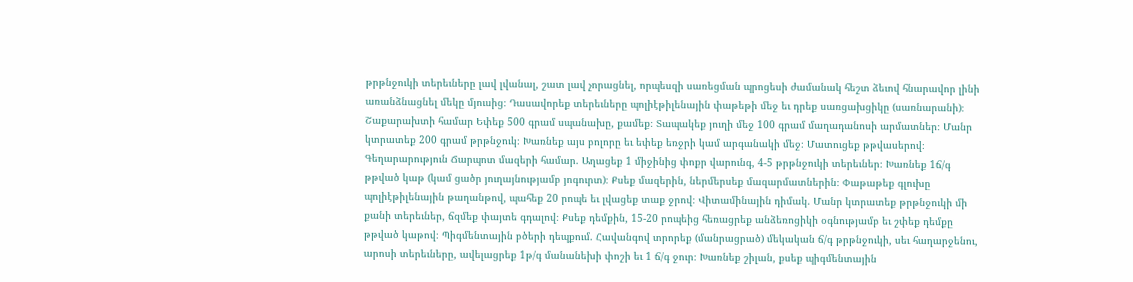թրթնջուկի տերեւները լավ լվանալ, շատ լավ չորացնել, որպեսզի սառեցման պրոցեսի ժամանակ հեշտ ձեւով հնարավոր լինի առանձնացնել մեկը մյուսից։ Դասավորեք տերեւները պոլիէթիլենային փաթեթի մեջ եւ դրեք սառցախցիկը (սառնարանի)։ Շաքարախտի համար Եփեք 500 գրամ սպանախը, քամեք։ Տապակեք յուղի մեջ 100 գրամ մաղադանոսի արմատներ։ Մանր կտրատեք 200 գրամ թրթնջուկ։ Խառնեք այս բոլորը եւ եփեք եռջրի կամ արգանակի մեջ։ Մատուցեք թթվասերով։ Գեղարարություն Ճարպոտ մազերի համար. Աղացեք 1 միջինից փոքր վարունգ, 4-5 թրթնջուկի տերեւներ։ Խառնեք 1ճ/գ թթված կաթ (կամ ցածր յուղայնությամբ յոգուրտ)։ Քսեք մազերին, ներմերսեք մազարմատներին։ Փաթաթեք գլուխը պոլիէթիլենային թաղանթով, պահեք 20 րոպե եւ լվացեք տաք ջրով։ Վիտամինային դիմակ. Մանր կտրատեք թրթնջուկի մի քանի տերեւներ, ճզմեք փայտե գդալով։ Քսեք դեմքին, 15-20 րոպեից հեռացրեք անձեռոցիկի օգնությամբ եւ շփեք դեմքը թթված կաթով։ Պիգմենտային բծերի դեպքում. Հավանգով տրորեք (մանրացրած) մեկական ճ/գ թրթնջուկի, սեւ հաղարջենու, արոսի տերեւները, ավելացրեք 1թ/գ մանանեխի փոշի եւ 1 ճ/գ ջուր։ Խառնեք շիլան, քսեք պիգմենտային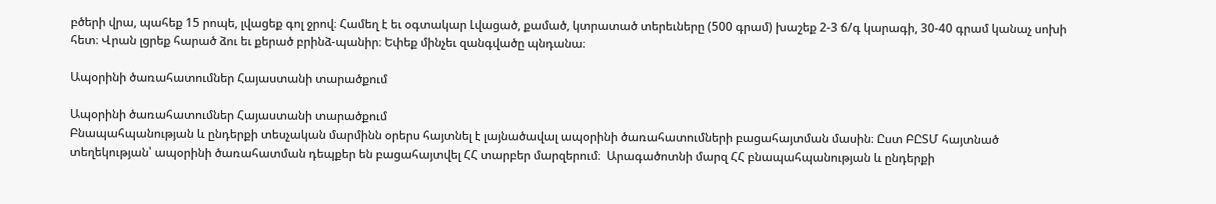բծերի վրա, պահեք 15 րոպե, լվացեք գոլ ջրով։ Համեղ է եւ օգտակար Լվացած, քամած, կտրատած տերեւները (500 գրամ) խաշեք 2-3 ճ/գ կարագի, 30-40 գրամ կանաչ սոխի հետ։ Վրան լցրեք հարած ձու եւ քերած բրինձ-պանիր։ Եփեք մինչեւ զանգվածը պնդանա։

Ապօրինի ծառահատումներ Հայաստանի տարածքում

Ապօրինի ծառահատումներ Հայաստանի տարածքում
Բնապահպանության և ընդերքի տեսչական մարմինն օրերս հայտնել է լայնածավալ ապօրինի ծառահատումների բացահայտման մասին։ Ըստ ԲԸՏՄ հայտնած տեղեկության՝ ապօրինի ծառահատման դեպքեր են բացահայտվել ՀՀ տարբեր մարզերում։  Արագածոտնի մարզ ՀՀ բնապահպանության և ընդերքի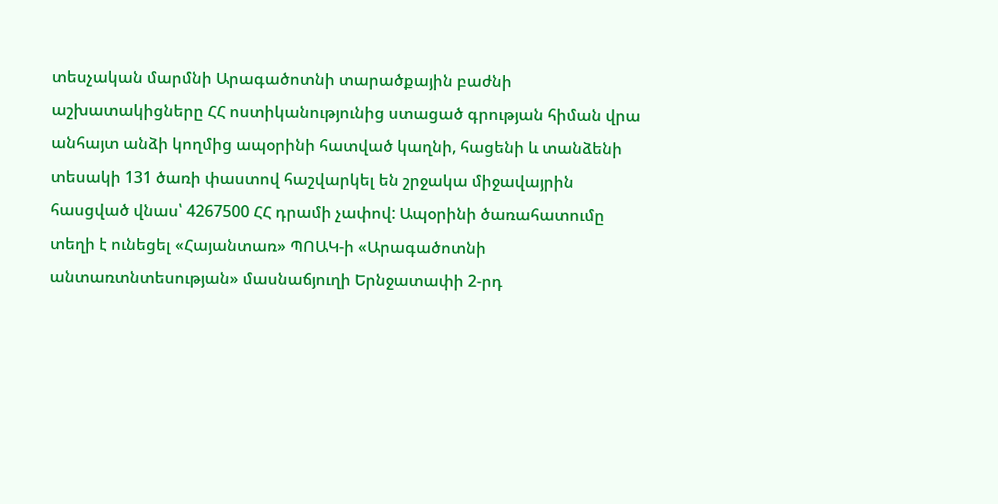տեսչական մարմնի Արագածոտնի տարածքային բաժնի աշխատակիցները ՀՀ ոստիկանությունից ստացած գրության հիման վրա անհայտ անձի կողմից ապօրինի հատված կաղնի, հացենի և տանձենի տեսակի 131 ծառի փաստով հաշվարկել են շրջակա միջավայրին հասցված վնաս՝ 4267500 ՀՀ դրամի չափով: Ապօրինի ծառահատումը տեղի է ունեցել «Հայանտառ» ՊՈԱԿ-ի «Արագածոտնի անտառտնտեսության» մասնաճյուղի Երնջատափի 2-րդ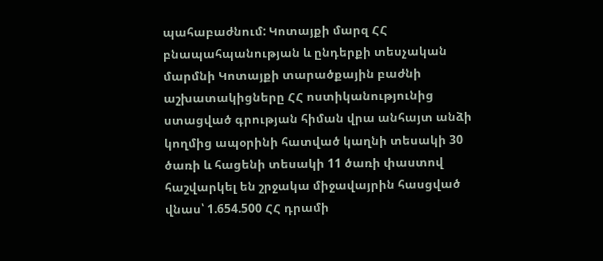պահաբաժնում: Կոտայքի մարզ ՀՀ բնապահպանության և ընդերքի տեսչական մարմնի Կոտայքի տարածքային բաժնի աշխատակիցները ՀՀ ոստիկանությունից ստացված գրության հիման վրա անհայտ անձի կողմից ապօրինի հատված կաղնի տեսակի 30 ծառի և հացենի տեսակի 11 ծառի փաստով հաշվարկել են շրջակա միջավայրին հասցված վնաս՝ 1.654.500 ՀՀ դրամի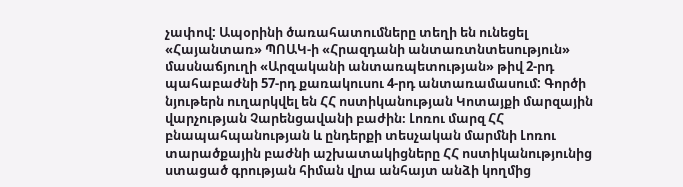չափով: Ապօրինի ծառահատումները տեղի են ունեցել «Հայանտառ» ՊՈԱԿ-ի «Հրազդանի անտառտնտեսություն» մասնաճյուղի «Արզականի անտառպետության» թիվ 2-րդ պահաբաժնի 57-րդ քառակուսու 4-րդ անտառամասում: Գործի նյութերն ուղարկվել են ՀՀ ոստիկանության Կոտայքի մարզային վարչության Չարենցավանի բաժին։ Լոռու մարզ ՀՀ բնապահպանության և ընդերքի տեսչական մարմնի Լոռու տարածքային բաժնի աշխատակիցները ՀՀ ոստիկանությունից ստացած գրության հիման վրա անհայտ անձի կողմից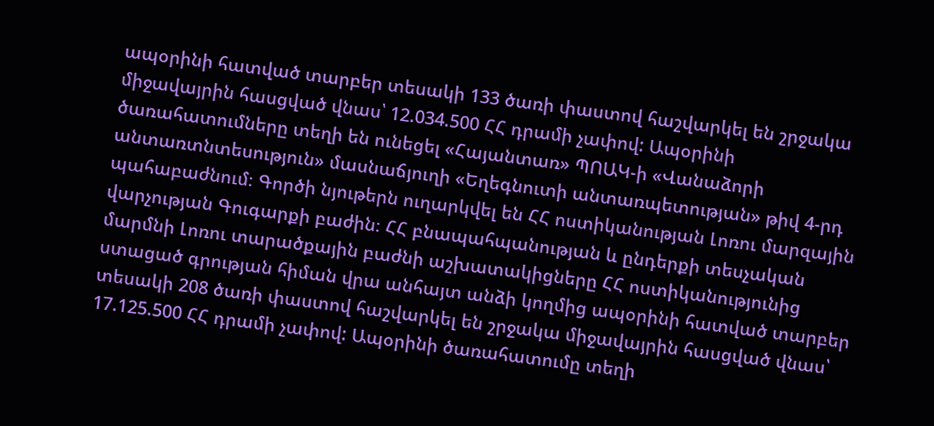ապօրինի հատված տարբեր տեսակի 133 ծառի փաստով հաշվարկել են շրջակա միջավայրին հասցված վնաս՝ 12.034.500 ՀՀ դրամի չափով: Ապօրինի ծառահատումները տեղի են ունեցել «Հայանտառ» ՊՈԱԿ-ի «Վանաձորի անտառտնտեսություն» մասնաճյուղի «Եղեգնուտի անտառպետության» թիվ 4-րդ պահաբաժնում։ Գործի նյութերն ուղարկվել են ՀՀ ոստիկանության Լոռու մարզային վարչության Գուգարքի բաժին։ ՀՀ բնապահպանության և ընդերքի տեսչական մարմնի Լոռու տարածքային բաժնի աշխատակիցները ՀՀ ոստիկանությունից ստացած գրության հիման վրա անհայտ անձի կողմից ապօրինի հատված տարբեր տեսակի 208 ծառի փաստով հաշվարկել են շրջակա միջավայրին հասցված վնաս՝ 17.125.500 ՀՀ դրամի չափով: Ապօրինի ծառահատումը տեղի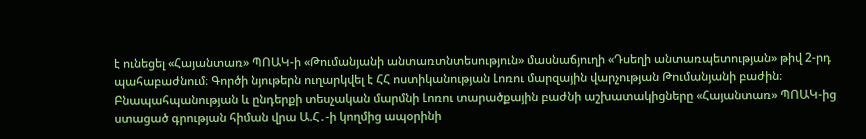է ունեցել «Հայանտառ» ՊՈԱԿ-ի «Թումանյանի անտառտնտեսություն» մասնաճյուղի «Դսեղի անտառպետության» թիվ 2-րդ պահաբաժնում։ Գործի նյութերն ուղարկվել է ՀՀ ոստիկանության Լոռու մարզային վարչության Թումանյանի բաժին։ Բնապահպանության և ընդերքի տեսչական մարմնի Լոռու տարածքային բաժնի աշխատակիցները «Հայանտառ» ՊՈԱԿ-ից ստացած գրության հիման վրա Ա.Հ․-ի կողմից ապօրինի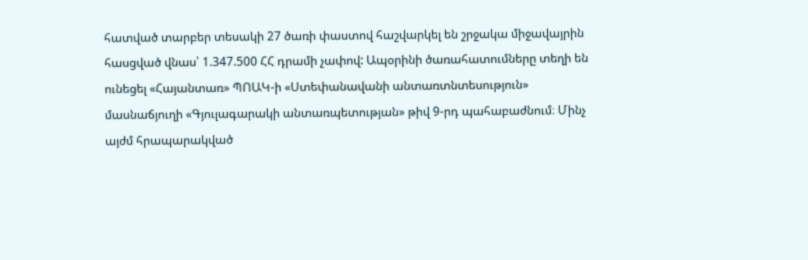հատված տարբեր տեսակի 27 ծառի փաստով հաշվարկել են շրջակա միջավայրին հասցված վնաս՝ 1.347.500 ՀՀ դրամի չափով: Ապօրինի ծառահատումները տեղի են ունեցել «Հայանտառ» ՊՈԱԿ-ի «Ստեփանավանի անտառտնտեսություն» մասնաճյուղի «Գյուլագարակի անտառպետության» թիվ 9-րդ պահաբաժնում։ Մինչ այժմ հրապարակված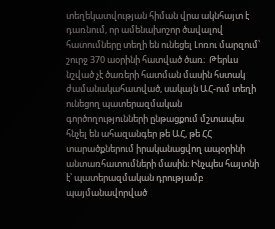տեղեկատվության հիման վրա ակնհայտ է դառնում, որ ամենախոշոր ծավալով հատումները տեղի են ունեցել Լոռու մարզում՝ շուրջ 370 աօրինի հատված ծառ։  Թերևս նշված չէ ծառերի հատման մասին հստակ ժամանակահատված, սակայն ԱՀ-ում տեղի ունեցող պատերազմական գործողությունների ընթացքում մշտապես հնչել են ահազանգեր թե ԱՀ, թե ՀՀ տարածքներում իրականացվող ապօրինի անտառհատումների մասին։ Ինչպես հայտնի է՝ պատերազմական դրությամբ պայմանավորված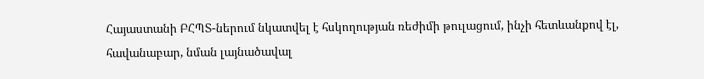Հայաստանի ԲՀՊՏ-ներում նկատվել է հսկողության ռեժիմի թուլացում, ինչի հետևանքով էլ, հավանաբար, նման լայնածավալ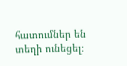հատումներ են տեղի ունեցել։